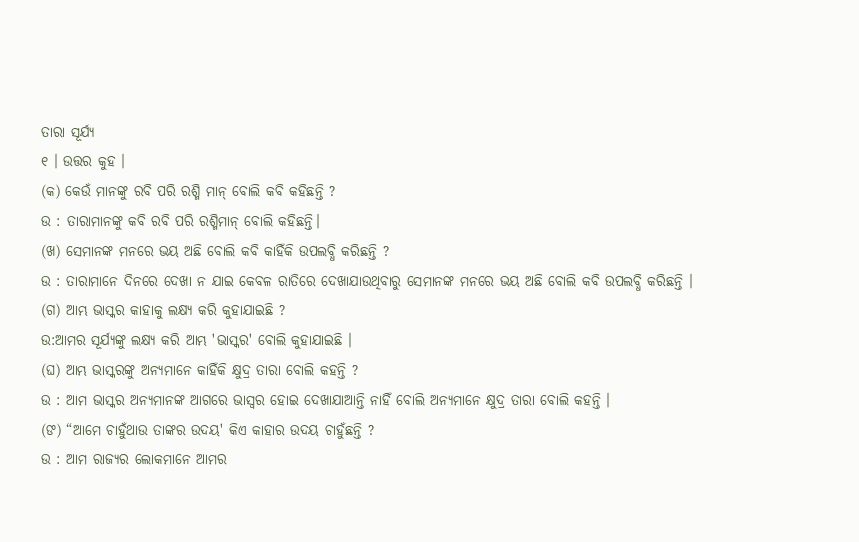ତାରା ସୂର୍ଯ୍ୟ
୧ । ଉତ୍ତର କୁହ ।
(କ) କେଉଁ ମାନଙ୍କୁ ରବି ପରି ରଶ୍ମି ମାନ୍ ବୋଲି କବି କହିଛନ୍ତି ?
ଉ : ତାରାମାନଙ୍କୁ କବି ରବି ପରି ରଶ୍ମିମାନ୍ ବୋଲି କହିଛନ୍ତି।
(ଖ) ସେମାନଙ୍କ ମନରେ ଭୟ ଅଛି ବୋଲି କବି କାହିଁକି ଉପଲବ୍ଧି କରିଛନ୍ତି ?
ଉ : ତାରାମାନେ ଦିନରେ ଦେଖା ନ ଯାଇ କେବଳ ରାତିରେ ଦେଖାଯାଉଥିବାରୁ ସେମାନଙ୍କ ମନରେ ଭୟ ଅଛି ବୋଲି କବି ଉପଲବ୍ଧି କରିଛନ୍ତି ।
(ଗ) ଆମ୍ଭ ଭାସ୍କର କାହାକୁ ଲକ୍ଷ୍ୟ କରି କୁହାଯାଇଛି ?
ଉ:ଆମର ସୂର୍ଯ୍ୟଙ୍କୁ ଲକ୍ଷ୍ୟ କରି ଆମ୍ଭ 'ଭାସ୍କର' ବୋଲି କୁହାଯାଇଛି ।
(ଘ) ଆମ୍ଭ ଭାସ୍କରଙ୍କୁ ଅନ୍ୟମାନେ କାହିଁକି କ୍ଷୁଦ୍ର ତାରା ବୋଲି କହନ୍ତି ?
ଉ : ଆମ ଭାସ୍କର ଅନ୍ୟମାନଙ୍କ ଆଗରେ ଭାସ୍ବର ହୋଇ ଦେଖାଯାଆନ୍ତି ନାହିଁ ବୋଲି ଅନ୍ୟମାନେ କ୍ଷୁଦ୍ର ତାରା ବୋଲି କହନ୍ତି ।
(ଙ) “ଆମେ ଚାହୁଁଥାଉ ତାଙ୍କର ଉଦୟ' କିଏ କାହାର ଉଦୟ ଚାହୁଁଛନ୍ତି ?
ଉ : ଆମ ରାଜ୍ୟର ଲୋକମାନେ ଆମର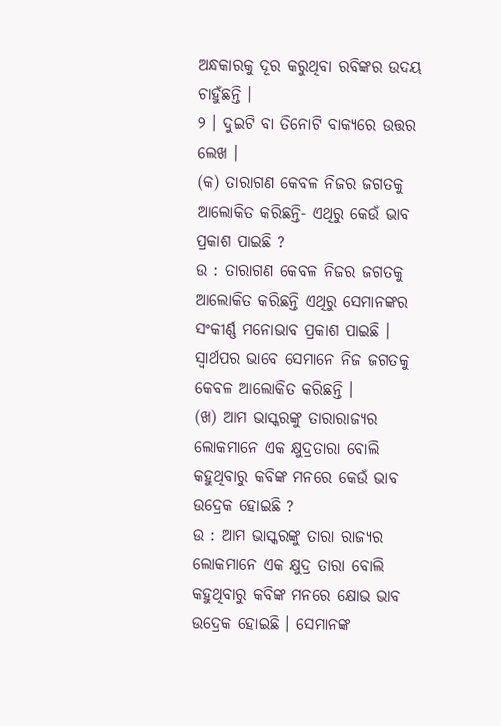ଅନ୍ଧକାରକୁ ଦୂର କରୁଥିବା ରବିଙ୍କର ଉଦୟ ଚାହୁଁଛନ୍ତି ।
୨ । ଦୁଇଟି ବା ତିନୋଟି ବାକ୍ୟରେ ଉତ୍ତର ଲେଖ ।
(କ) ତାରାଗଣ କେବଳ ନିଜର ଜଗତକୁ ଆଲୋକିତ କରିଛନ୍ତି- ଏଥିରୁ କେଉଁ ଭାବ ପ୍ରକାଶ ପାଇଛି ?
ଉ : ତାରାଗଣ କେବଳ ନିଜର ଜଗତକୁ ଆଲୋକିତ କରିଛନ୍ତି ଏଥିରୁ ସେମାନଙ୍କର ସଂକୀର୍ଣ୍ଣ ମନୋଭାବ ପ୍ରକାଶ ପାଇଛି । ସ୍ୱାର୍ଥପର ଭାବେ ସେମାନେ ନିଜ ଜଗତକୁ କେବଳ ଆଲୋକିତ କରିଛନ୍ତି ।
(ଖ) ଆମ ଭାସ୍କରଙ୍କୁ ତାରାରାଜ୍ୟର ଲୋକମାନେ ଏକ କ୍ଷୁଦ୍ରତାରା ବୋଲି କହୁଥିବାରୁ କବିଙ୍କ ମନରେ କେଉଁ ଭାବ ଉଦ୍ରେକ ହୋଇଛି ?
ଉ : ଆମ ଭାସ୍କରଙ୍କୁ ତାରା ରାଜ୍ୟର ଲୋକମାନେ ଏକ କ୍ଷୁଦ୍ର ତାରା ବୋଲି କହୁଥିବାରୁ କବିଙ୍କ ମନରେ କ୍ଷୋଭ ଭାବ ଉଦ୍ରେକ ହୋଇଛି । ସେମାନଙ୍କ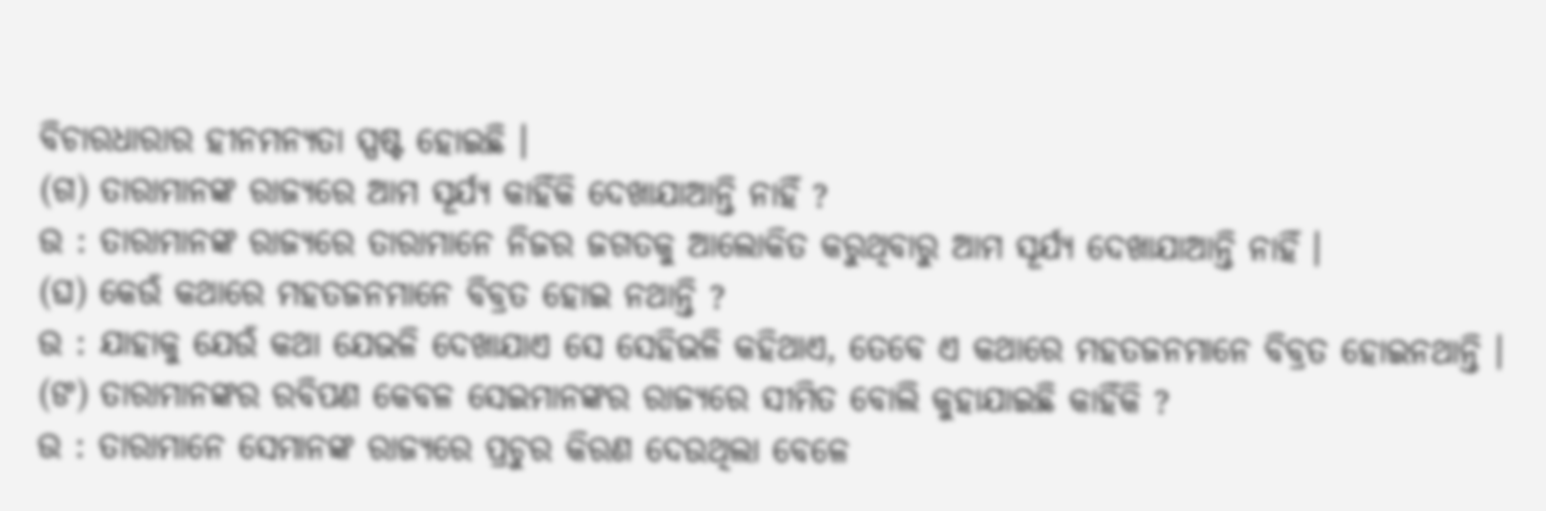ବିଚାରଧାରାର ହୀନମନ୍ୟତା ସ୍ପଷ୍ଟ ହୋଇଛି ।
(ଗ) ତାରାମାନଙ୍କ ରାଜ୍ୟରେ ଆମ ସୂର୍ଯ୍ୟ କାହିଁକି ଦେଖାଯାଆନ୍ତି ନାହିଁ ?
ଉ : ତାରାମାନଙ୍କ ରାଜ୍ୟରେ ତାରାମାନେ ନିଜର ଜଗତକୁ ଆଲୋକିତ କରୁଥିବାରୁ ଆମ ସୂର୍ଯ୍ୟ ଦେଖାଯାଆନ୍ତି ନାହିଁ ।
(ଘ) କେଉଁ କଥାରେ ମହତଜନମାନେ ବିବ୍ରତ ହୋଇ ନଥାନ୍ତି ?
ଉ : ଯାହାକୁ ଯେଉଁ କଥା ଯେଭଳି ଦେଖାଯାଏ ସେ ସେହିଭଳି କହିଥାଏ, ତେବେ ଏ କଥାରେ ମହତଜନମାନେ ବିବ୍ରତ ହୋଇନଥାନ୍ତି ।
(ଙ) ତାରାମାନଙ୍କର ରବିପଣ କେବଳ ସେଇମାନଙ୍କର ରାଜ୍ୟରେ ସୀମିତ ବୋଲି କୁହାଯାଇଛି କାହିଁକି ?
ଉ : ତାରାମାନେ ସେମାନଙ୍କ ରାଜ୍ୟରେ ପ୍ରଚୁର କିରଣ ଦେଉଥିଲା ବେଳେ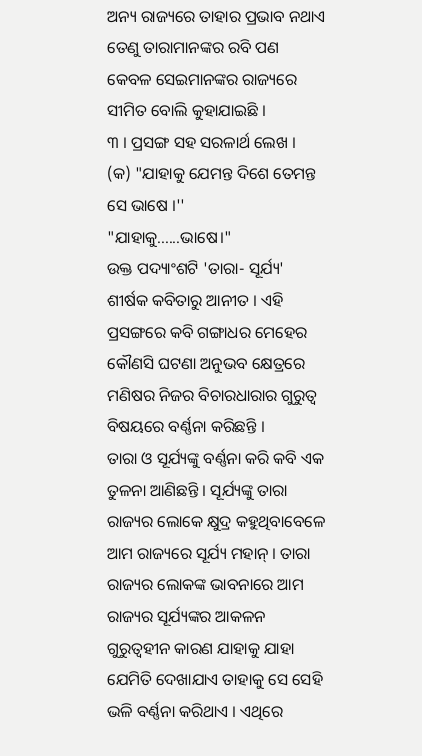ଅନ୍ୟ ରାଜ୍ୟରେ ତାହାର ପ୍ରଭାବ ନଥାଏ ତେଣୁ ତାରାମାନଙ୍କର ରବି ପଣ କେବଳ ସେଇମାନଙ୍କର ରାଜ୍ୟରେ ସୀମିତ ବୋଲି କୁହାଯାଇଛି ।
୩ । ପ୍ରସଙ୍ଗ ସହ ସରଳାର୍ଥ ଲେଖ ।
(କ) "ଯାହାକୁ ଯେମନ୍ତ ଦିଶେ ତେମନ୍ତ ସେ ଭାଷେ ।''
"ଯାହାକୁ......ଭାଷେ।"
ଉକ୍ତ ପଦ୍ୟାଂଶଟି 'ତାରା- ସୂର୍ଯ୍ୟ' ଶୀର୍ଷକ କବିତାରୁ ଆନୀତ । ଏହି ପ୍ରସଙ୍ଗରେ କବି ଗଙ୍ଗାଧର ମେହେର କୌଣସି ଘଟଣା ଅନୁଭବ କ୍ଷେତ୍ରରେ ମଣିଷର ନିଜର ବିଚାରଧାରାର ଗୁରୁତ୍ବ ବିଷୟରେ ବର୍ଣ୍ଣନା କରିଛନ୍ତି ।
ତାରା ଓ ସୂର୍ଯ୍ୟଙ୍କୁ ବର୍ଣ୍ଣନା କରି କବି ଏକ ତୁଳନା ଆଣିଛନ୍ତି । ସୂର୍ଯ୍ୟଙ୍କୁ ତାରା ରାଜ୍ୟର ଲୋକେ କ୍ଷୁଦ୍ର କହୁଥିବାବେଳେ ଆମ ରାଜ୍ୟରେ ସୂର୍ଯ୍ୟ ମହାନ୍ । ତାରା ରାଜ୍ୟର ଲୋକଙ୍କ ଭାବନାରେ ଆମ ରାଜ୍ୟର ସୂର୍ଯ୍ୟଙ୍କର ଆକଳନ ଗୁରୁତ୍ବହୀନ କାରଣ ଯାହାକୁ ଯାହା ଯେମିତି ଦେଖାଯାଏ ତାହାକୁ ସେ ସେହି ଭଳି ବର୍ଣ୍ଣନା କରିଥାଏ । ଏଥିରେ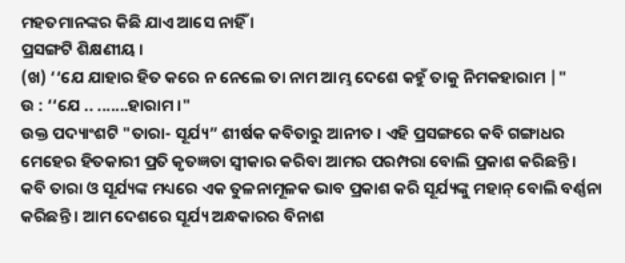ମହତମାନଙ୍କର କିଛି ଯାଏ ଆସେ ନାହିଁ ।
ପ୍ରସଙ୍ଗଟି ଶିକ୍ଷଣୀୟ ।
(ଖ) ‘‘ଯେ ଯାହାର ହିତ କରେ ନ ନେଲେ ତା ନାମ ଆମ୍ଭ ଦେଶେ କହୁଁ ତାକୁ ନିମକହାରାମ |"
ଉ : ‘‘ଯେ .. .......ହାରାମ ।"
ଉକ୍ତ ପଦ୍ୟାଂଶଟି "ତାରା- ସୂର୍ଯ୍ୟ” ଶୀର୍ଷକ କବିତାରୁ ଆନୀତ । ଏହି ପ୍ରସଙ୍ଗରେ କବି ଗଙ୍ଗାଧର ମେହେର ହିତକାରୀ ପ୍ରତି କୃତଜ୍ଞତା ସ୍ୱୀକାର କରିବା ଆମର ପରମ୍ପରା ବୋଲି ପ୍ରକାଶ କରିଛନ୍ତି ।
କବି ତାରା ଓ ସୂର୍ଯ୍ୟଙ୍କ ମଧ୍ୟରେ ଏକ ତୁଳନାମୂଳକ ଭାବ ପ୍ରକାଶ କରି ସୂର୍ଯ୍ୟଙ୍କୁ ମହାନ୍ ବୋଲି ବର୍ଣ୍ଣନା କରିଛନ୍ତି । ଆମ ଦେଶରେ ସୂର୍ଯ୍ୟ ଅନ୍ଧକାରର ବିନାଶ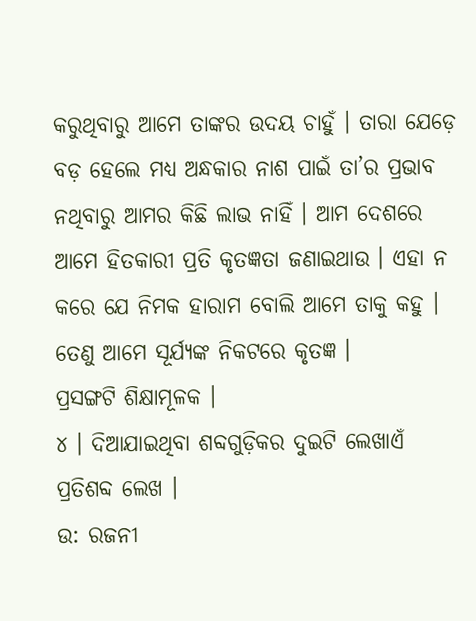କରୁଥିବାରୁ ଆମେ ତାଙ୍କର ଉଦୟ ଚାହୁଁ । ତାରା ଯେଡ଼େ ବଡ଼ ହେଲେ ମଧ୍ୟ ଅନ୍ଧକାର ନାଶ ପାଇଁ ତା’ର ପ୍ରଭାବ ନଥିବାରୁ ଆମର କିଛି ଲାଭ ନାହିଁ । ଆମ ଦେଶରେ ଆମେ ହିତକାରୀ ପ୍ରତି କୃତଜ୍ଞତା ଜଣାଇଥାଉ । ଏହା ନ କରେ ଯେ ନିମକ ହାରାମ ବୋଲି ଆମେ ତାକୁ କହୁ । ତେଣୁ ଆମେ ସୂର୍ଯ୍ୟଙ୍କ ନିକଟରେ କୃତଜ୍ଞ ।
ପ୍ରସଙ୍ଗଟି ଶିକ୍ଷାମୂଳକ ।
୪ । ଦିଆଯାଇଥିବା ଶବ୍ଦଗୁଡ଼ିକର ଦୁଇଟି ଲେଖାଏଁ ପ୍ରତିଶବ୍ଦ ଲେଖ ।
ଉ: ରଜନୀ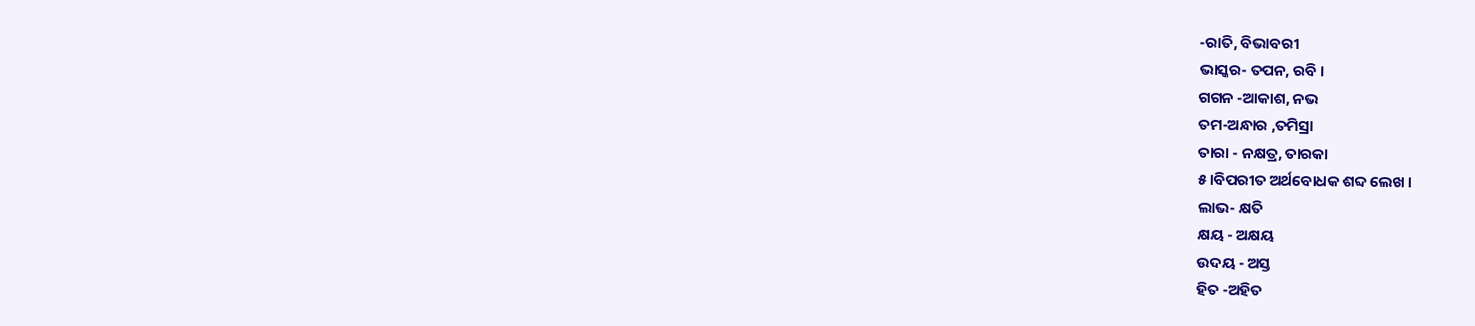-ରାତି, ବିଭାବରୀ
ଭାସ୍କର- ତପନ, ରବି ।
ଗଗନ -ଆକାଶ, ନଭ
ତମ-ଅନ୍ଧାର ,ତମିସ୍ରା
ତାରା - ନକ୍ଷତ୍ର, ତାରକା
୫।ବିପରୀତ ଅର୍ଥବୋଧକ ଶବ୍ଦ ଲେଖ ।
ଲାଭ- କ୍ଷତି
କ୍ଷୟ - ଅକ୍ଷୟ
ଉଦୟ - ଅସ୍ତ
ହିତ -ଅହିତ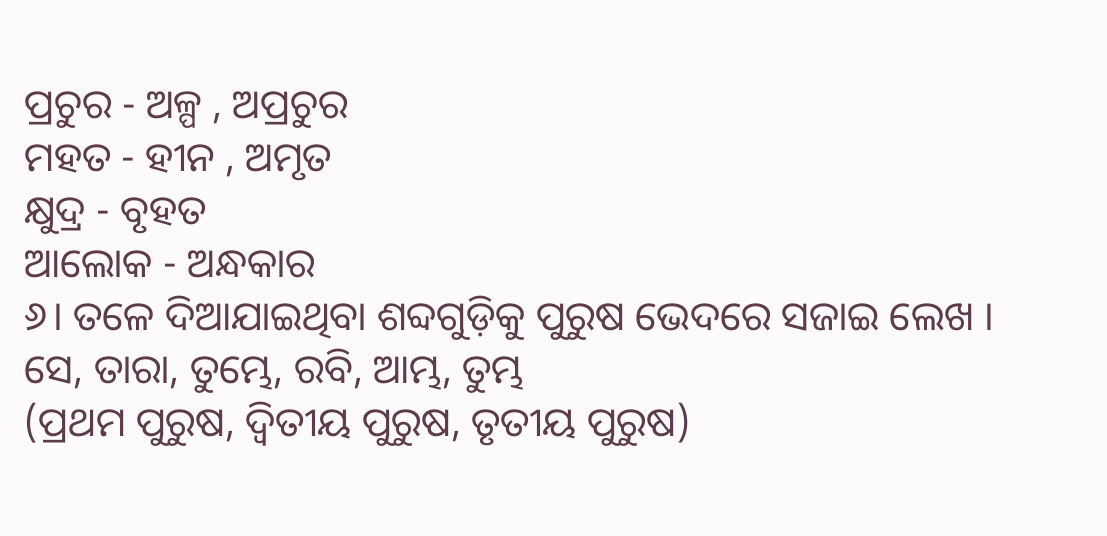ପ୍ରଚୁର - ଅଳ୍ପ , ଅପ୍ରଚୁର
ମହତ - ହୀନ , ଅମୃତ
କ୍ଷୁଦ୍ର - ବୃହତ
ଆଲୋକ - ଅନ୍ଧକାର
୬। ତଳେ ଦିଆଯାଇଥିବା ଶବ୍ଦଗୁଡ଼ିକୁ ପୁରୁଷ ଭେଦରେ ସଜାଇ ଲେଖ ।
ସେ, ତାରା, ତୁମ୍ଭେ, ରବି, ଆମ୍ଭ, ତୁମ୍ଭ
(ପ୍ରଥମ ପୁରୁଷ, ଦ୍ବିତୀୟ ପୁରୁଷ, ତୃତୀୟ ପୁରୁଷ)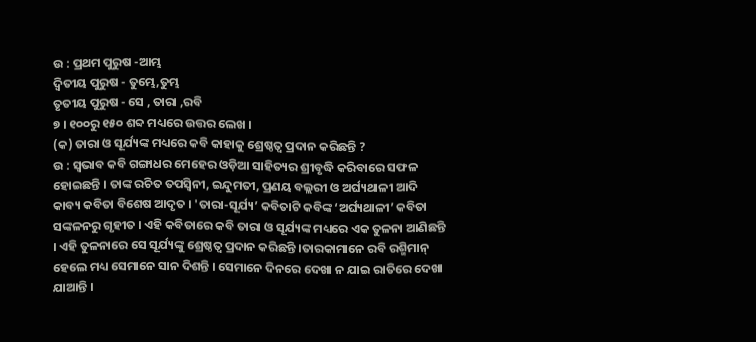ଉ : ପ୍ରଥମ ପୁରୁଷ -ଆମ୍ଭ
ଦ୍ବିତୀୟ ପୁରୁଷ - ତୁମ୍ଭେ,ତୁମ୍ଭ
ତୃତୀୟ ପୁରୁଷ - ସେ , ତାରା ,ରବି
୭ । ୧୦୦ରୁ ୧୫୦ ଶବ୍ଦ ମଧ୍ୟରେ ଉତ୍ତର ଲେଖ ।
(କ) ତାରା ଓ ସୂର୍ଯ୍ୟଙ୍କ ମଧ୍ୟରେ କବି କାହାକୁ ଶ୍ରେଷ୍ଠତ୍ବ ପ୍ରଦାନ କରିଛନ୍ତି ?
ଉ : ସ୍ବଭାବ କବି ଗଙ୍ଗାଧର ମେହେର ଓଡ଼ିଆ ସାହିତ୍ୟର ଶ୍ରୀବୃଦ୍ଧି କରିବାରେ ସଫଳ ହୋଇଛନ୍ତି । ତାଙ୍କ ରଚିତ ତପସ୍ବିନୀ, ଇନ୍ଦୁମତୀ, ପ୍ରଣୟ ବଲ୍ଲରୀ ଓ ଅର୍ଘ୍ୟଥାଳୀ ଆଦି କାବ୍ୟ କବିତା ବିଶେଷ ଆଦୃତ । 'ତାରା-ସୂର୍ଯ୍ୟ’ କବିତାଟି କବିଙ୍କ ‘ଅର୍ଘ୍ୟଥାଳୀ’ କବିତା ସଙ୍କଳନରୁ ଗୃହୀତ । ଏହି କବିତାରେ କବି ତାରା ଓ ସୂର୍ଯ୍ୟଙ୍କ ମଧ୍ୟରେ ଏକ ତୁଳନା ଆଣିଛନ୍ତି । ଏହି ତୁଳନାରେ ସେ ସୂର୍ଯ୍ୟଙ୍କୁ ଶ୍ରେଷ୍ଠତ୍ୱ ପ୍ରଦାନ କରିଛନ୍ତି ।ତାରକାମାନେ ରବି ରଶ୍ମିମାନ୍ ହେଲେ ମଧ୍ୟ ସେମାନେ ସାନ ଦିଶନ୍ତି । ସେମାନେ ଦିନରେ ଦେଖା ନ ଯାଇ ରାତିରେ ଦେଖା ଯାଆନ୍ତି ।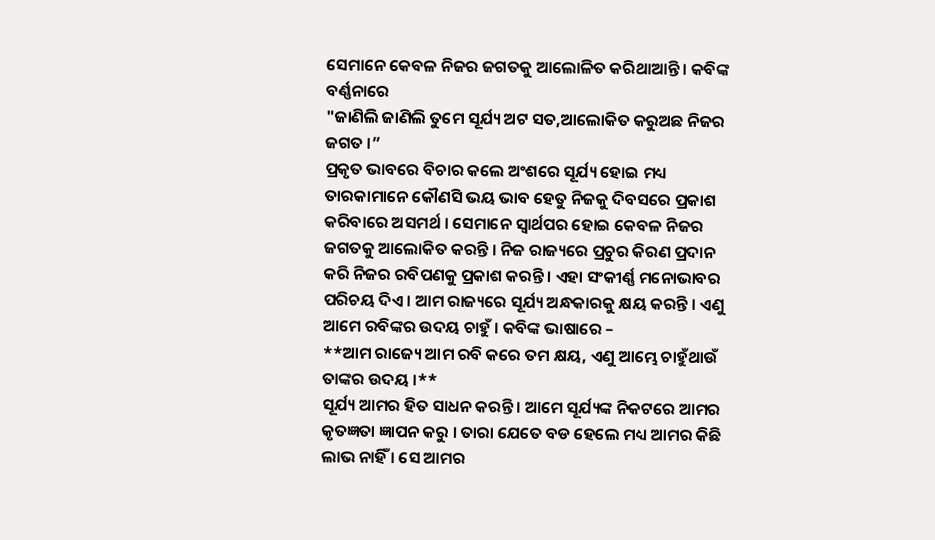ସେମାନେ କେବଳ ନିଜର ଜଗତକୁ ଆଲୋଳିତ କରିଥାଆନ୍ତି । କବିଙ୍କ ବର୍ଣ୍ଣନାରେ
"ଜାଣିଲି ଜାଣିଲି ତୁମେ ସୂର୍ଯ୍ୟ ଅଟ ସତ,ଆଲୋକିତ କରୁଅଛ ନିଜର ଜଗତ ।”
ପ୍ରକୃତ ଭାବରେ ବିଚାର କଲେ ଅଂଶରେ ସୂର୍ଯ୍ୟ ହୋଇ ମଧ୍ୟ ତାରକାମାନେ କୌଣସି ଭୟ ଭାବ ହେତୁ ନିଜକୁ ଦିବସରେ ପ୍ରକାଶ କରିବାରେ ଅସମର୍ଥ । ସେମାନେ ସ୍ବାର୍ଥପର ହୋଇ କେବଳ ନିଜର ଜଗତକୁ ଆଲୋକିତ କରନ୍ତି । ନିଜ ରାଜ୍ୟରେ ପ୍ରଚୁର କିରଣ ପ୍ରଦାନ କରି ନିଜର ରବିପଣକୁ ପ୍ରକାଶ କରନ୍ତି । ଏହା ସଂକୀର୍ଣ୍ଣ ମନୋଭାବର ପରିଚୟ ଦିଏ । ଆମ ରାଜ୍ୟରେ ସୂର୍ଯ୍ୟ ଅନ୍ଧକାରକୁ କ୍ଷୟ କରନ୍ତି । ଏଣୁ ଆମେ ରବିଙ୍କର ଉଦୟ ଚାହୁଁ । କବିଙ୍କ ଭାଷାରେ –
**ଆମ ରାଜ୍ୟେ ଆମ ରବି କରେ ତମ କ୍ଷୟ, ଏଣୁ ଆମ୍ଭେ ଚାହୁଁଥାଉଁ ତାଙ୍କର ଉଦୟ ।**
ସୂର୍ଯ୍ୟ ଆମର ହିତ ସାଧନ କରନ୍ତି । ଆମେ ସୂର୍ଯ୍ୟଙ୍କ ନିକଟରେ ଆମର କୃତଜ୍ଞତା ଜ୍ଞାପନ କରୁ । ତାରା ଯେତେ ବଡ ହେଲେ ମଧ୍ୟ ଆମର କିଛି ଲାଭ ନାହିଁ । ସେ ଆମର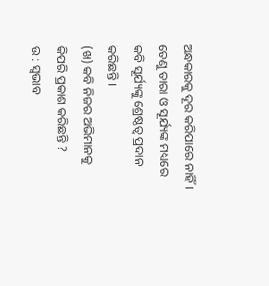ଅନ୍ଧକାରକୁ ଦୂର କରିପାରେ ନାହିଁ । ତେଣୁ ତାରା ଓ ସୂର୍ଯ୍ୟଙ୍କ ମଧ୍ୟରେ କବି ସୂର୍ଯ୍ୟଙ୍କୁ ଶ୍ରେଷ୍ଠତ୍ବ ପ୍ରଦାନ କରିଛନ୍ତି ।
(ଖ) କବି ନିଜର ଅଭିମାନକୁ କିପରି ପ୍ରକାଶ କରିଛନ୍ତି ?
ଉ : ସ୍ବଭାବ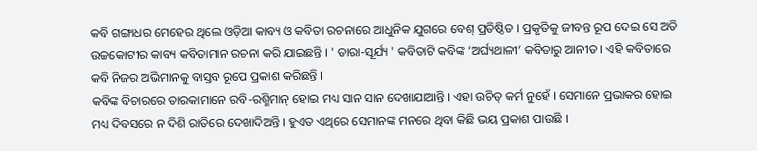କବି ଗଙ୍ଗାଧର ମେହେର ଥିଲେ ଓଡ଼ିଆ କାବ୍ୟ ଓ କବିତା ରଚନାରେ ଆଧୁନିକ ଯୁଗରେ ବେଶ୍ ପ୍ରତିଷ୍ଠିତ । ପ୍ରକୃତିକୁ ଜୀବନ୍ତ ରୂପ ଦେଇ ସେ ଅତି ଉଚ୍ଚକୋଟୀର କାବ୍ୟ କବିତାମାନ ରଚନା କରି ଯାଇଛନ୍ତି । ' ତାରା-ସୂର୍ଯ୍ୟ ' କବିତାଟି କବିଙ୍କ ‘ଅର୍ଘ୍ୟଥାଳୀ’ କବିତାରୁ ଆନୀତ । ଏହି କବିତାରେ କବି ନିଜର ଅଭିମାନକୁ ବାସ୍ତବ ରୂପେ ପ୍ରକାଶ କରିଛନ୍ତି ।
କବିଙ୍କ ବିଚାରରେ ତାରକାମାନେ ରବି-ରଶ୍ମିମାନ୍ ହୋଇ ମଧ୍ୟ ସାନ ସାନ ଦେଖାଯାଆନ୍ତି । ଏହା ଉଚିତ୍ କର୍ମ ନୁହେଁ । ସେମାନେ ପ୍ରଭାକର ହୋଇ ମଧ୍ୟ ଦିବସରେ ନ ଦିଶି ରାତିରେ ଦେଖାଦିଅନ୍ତି । ହୁଏତ ଏଥିରେ ସେମାନଙ୍କ ମନରେ ଥିବା କିଛି ଭୟ ପ୍ରକାଶ ପାଉଛି ।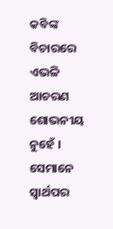କବିଙ୍କ ବିଚାରରେ ଏଭଳି ଆଚରଣ ଶୋଭନୀୟ ନୁହେଁ । ସେମାନେ ସ୍ୱାର୍ଥପର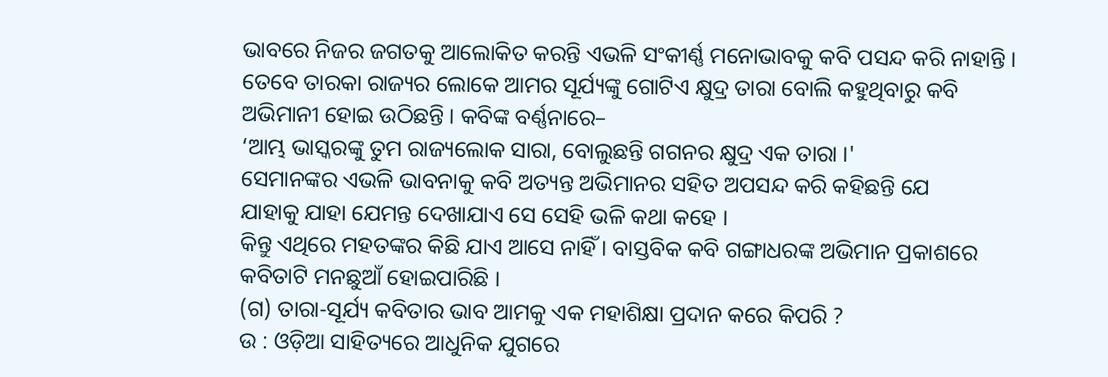ଭାବରେ ନିଜର ଜଗତକୁ ଆଲୋକିତ କରନ୍ତି ଏଭଳି ସଂକୀର୍ଣ୍ଣ ମନୋଭାବକୁ କବି ପସନ୍ଦ କରି ନାହାନ୍ତି । ତେବେ ତାରକା ରାଜ୍ୟର ଲୋକେ ଆମର ସୂର୍ଯ୍ୟଙ୍କୁ ଗୋଟିଏ କ୍ଷୁଦ୍ର ତାରା ବୋଲି କହୁଥିବାରୁ କବି ଅଭିମାନୀ ହୋଇ ଉଠିଛନ୍ତି । କବିଙ୍କ ବର୍ଣ୍ଣନାରେ–
‘ଆମ୍ଭ ଭାସ୍କରଙ୍କୁ ତୁମ ରାଜ୍ୟଲୋକ ସାରା, ବୋଲୁଛନ୍ତି ଗଗନର କ୍ଷୁଦ୍ର ଏକ ତାରା ।'
ସେମାନଙ୍କର ଏଭଳି ଭାବନାକୁ କବି ଅତ୍ୟନ୍ତ ଅଭିମାନର ସହିତ ଅପସନ୍ଦ କରି କହିଛନ୍ତି ଯେ
ଯାହାକୁ ଯାହା ଯେମନ୍ତ ଦେଖାଯାଏ ସେ ସେହି ଭଳି କଥା କହେ ।
କିନ୍ତୁ ଏଥିରେ ମହତଙ୍କର କିଛି ଯାଏ ଆସେ ନାହିଁ । ବାସ୍ତବିକ କବି ଗଙ୍ଗାଧରଙ୍କ ଅଭିମାନ ପ୍ରକାଶରେ କବିତାଟି ମନଛୁଆଁ ହୋଇପାରିଛି ।
(ଗ) ତାରା-ସୂର୍ଯ୍ୟ କବିତାର ଭାବ ଆମକୁ ଏକ ମହାଶିକ୍ଷା ପ୍ରଦାନ କରେ କିପରି ?
ଉ : ଓଡ଼ିଆ ସାହିତ୍ୟରେ ଆଧୁନିକ ଯୁଗରେ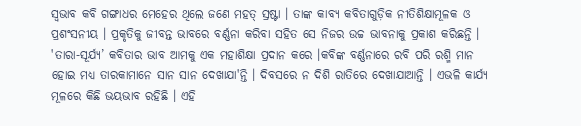ସ୍ବଭାବ କବି ଗଙ୍ଗାଧର ମେହେର ଥିଲେ ଜଣେ ମହତ୍ ସ୍ରଷ୍ଟା । ତାଙ୍କ କାବ୍ୟ କବିତାଗୁଡ଼ିକ ନୀତିଶିକ୍ଷାମୂଳକ ଓ ପ୍ରଶଂସନୀୟ । ପ୍ରକୃତିକୁ ଜୀବନ୍ତ ଭାବରେ ବର୍ଣ୍ଣନା କରିବା ସହିତ ସେ ନିଜର ଉଚ୍ଚ ଭାବନାକୁ ପ୍ରକାଶ କରିଛନ୍ତି । 'ତାରା-ସୂର୍ଯ୍ୟ’ କବିତାର ଭାବ ଆମକୁ ଏକ ମହାଶିକ୍ଷା ପ୍ରଦାନ କରେ ।କବିଙ୍କ ବର୍ଣ୍ଣନାରେ ରବି ପରି ରଶ୍ମି ମାନ ହୋଇ ମଧ୍ୟ ତାରକାମାନେ ସାନ ସାନ ଦେଖାଯା'ନ୍ତି । ଦିବସରେ ନ ଦିଶି ରାତିରେ ଦେଖାଯାଆନ୍ତି । ଏଭଳି କାର୍ଯ୍ୟ ମୂଳରେ କିଛି ଭୟଭାବ ରହିଛି । ଏହି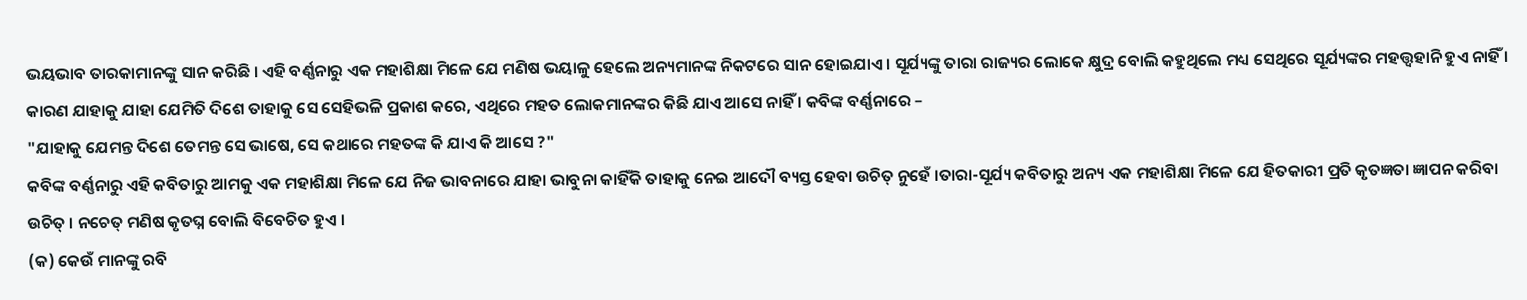ଭୟଭାବ ତାରକାମାନଙ୍କୁ ସାନ କରିଛି । ଏହି ବର୍ଣ୍ଣନାରୁ ଏକ ମହାଶିକ୍ଷା ମିଳେ ଯେ ମଣିଷ ଭୟାଳୁ ହେଲେ ଅନ୍ୟମାନଙ୍କ ନିକଟରେ ସାନ ହୋଇଯାଏ । ସୂର୍ଯ୍ୟଙ୍କୁ ତାରା ରାଜ୍ୟର ଲୋକେ କ୍ଷୁଦ୍ର ବୋଲି କହୁଥିଲେ ମଧ୍ୟ ସେଥିରେ ସୂର୍ଯ୍ୟଙ୍କର ମହତ୍ତ୍ୱହାନି ହୁଏ ନାହିଁ । କାରଣ ଯାହାକୁ ଯାହା ଯେମିତି ଦିଶେ ତାହାକୁ ସେ ସେହିଭଳି ପ୍ରକାଶ କରେ, ଏଥିରେ ମହତ ଲୋକମାନଙ୍କର କିଛି ଯାଏ ଆସେ ନାହିଁ । କବିଙ୍କ ବର୍ଣ୍ଣନାରେ –
"ଯାହାକୁ ଯେମନ୍ତ ଦିଶେ ତେମନ୍ତ ସେ ଭାଷେ, ସେ କଥାରେ ମହତଙ୍କ କି ଯାଏ କି ଆସେ ?"
କବିଙ୍କ ବର୍ଣ୍ଣନାରୁ ଏହି କବିତାରୁ ଆମକୁ ଏକ ମହାଶିକ୍ଷା ମିଳେ ଯେ ନିଜ ଭାବନାରେ ଯାହା ଭାବୁନା କାହିଁକି ତାହାକୁ ନେଇ ଆଦୌ ବ୍ୟସ୍ତ ହେବା ଉଚିତ୍ ନୁହେଁ ।ତାରା-ସୂର୍ଯ୍ୟ କବିତାରୁ ଅନ୍ୟ ଏକ ମହାଶିକ୍ଷା ମିଳେ ଯେ ହିତକାରୀ ପ୍ରତି କୃତଜ୍ଞତା ଜ୍ଞାପନ କରିବା ଉଚିତ୍ । ନଚେତ୍ ମଣିଷ କୃତଘ୍ନ ବୋଲି ବିବେଚିତ ହୁଏ ।
(କ) କେଉଁ ମାନଙ୍କୁ ରବି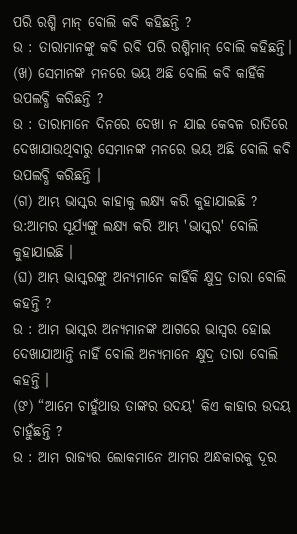ପରି ରଶ୍ମି ମାନ୍ ବୋଲି କବି କହିଛନ୍ତି ?
ଉ : ତାରାମାନଙ୍କୁ କବି ରବି ପରି ରଶ୍ମିମାନ୍ ବୋଲି କହିଛନ୍ତି।
(ଖ) ସେମାନଙ୍କ ମନରେ ଭୟ ଅଛି ବୋଲି କବି କାହିଁକି ଉପଲବ୍ଧି କରିଛନ୍ତି ?
ଉ : ତାରାମାନେ ଦିନରେ ଦେଖା ନ ଯାଇ କେବଳ ରାତିରେ ଦେଖାଯାଉଥିବାରୁ ସେମାନଙ୍କ ମନରେ ଭୟ ଅଛି ବୋଲି କବି ଉପଲବ୍ଧି କରିଛନ୍ତି ।
(ଗ) ଆମ୍ଭ ଭାସ୍କର କାହାକୁ ଲକ୍ଷ୍ୟ କରି କୁହାଯାଇଛି ?
ଉ:ଆମର ସୂର୍ଯ୍ୟଙ୍କୁ ଲକ୍ଷ୍ୟ କରି ଆମ୍ଭ 'ଭାସ୍କର' ବୋଲି କୁହାଯାଇଛି ।
(ଘ) ଆମ୍ଭ ଭାସ୍କରଙ୍କୁ ଅନ୍ୟମାନେ କାହିଁକି କ୍ଷୁଦ୍ର ତାରା ବୋଲି କହନ୍ତି ?
ଉ : ଆମ ଭାସ୍କର ଅନ୍ୟମାନଙ୍କ ଆଗରେ ଭାସ୍ବର ହୋଇ ଦେଖାଯାଆନ୍ତି ନାହିଁ ବୋଲି ଅନ୍ୟମାନେ କ୍ଷୁଦ୍ର ତାରା ବୋଲି କହନ୍ତି ।
(ଙ) “ଆମେ ଚାହୁଁଥାଉ ତାଙ୍କର ଉଦୟ' କିଏ କାହାର ଉଦୟ ଚାହୁଁଛନ୍ତି ?
ଉ : ଆମ ରାଜ୍ୟର ଲୋକମାନେ ଆମର ଅନ୍ଧକାରକୁ ଦୂର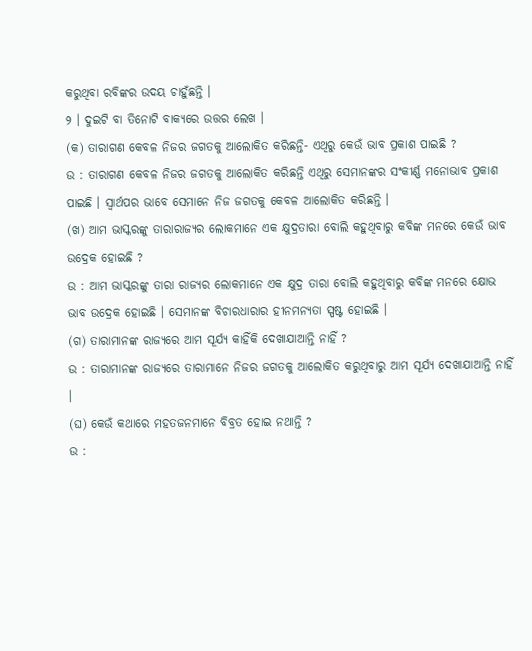କରୁଥିବା ରବିଙ୍କର ଉଦୟ ଚାହୁଁଛନ୍ତି ।
୨ । ଦୁଇଟି ବା ତିନୋଟି ବାକ୍ୟରେ ଉତ୍ତର ଲେଖ ।
(କ) ତାରାଗଣ କେବଳ ନିଜର ଜଗତକୁ ଆଲୋକିତ କରିଛନ୍ତି- ଏଥିରୁ କେଉଁ ଭାବ ପ୍ରକାଶ ପାଇଛି ?
ଉ : ତାରାଗଣ କେବଳ ନିଜର ଜଗତକୁ ଆଲୋକିତ କରିଛନ୍ତି ଏଥିରୁ ସେମାନଙ୍କର ସଂକୀର୍ଣ୍ଣ ମନୋଭାବ ପ୍ରକାଶ ପାଇଛି । ସ୍ୱାର୍ଥପର ଭାବେ ସେମାନେ ନିଜ ଜଗତକୁ କେବଳ ଆଲୋକିତ କରିଛନ୍ତି ।
(ଖ) ଆମ ଭାସ୍କରଙ୍କୁ ତାରାରାଜ୍ୟର ଲୋକମାନେ ଏକ କ୍ଷୁଦ୍ରତାରା ବୋଲି କହୁଥିବାରୁ କବିଙ୍କ ମନରେ କେଉଁ ଭାବ ଉଦ୍ରେକ ହୋଇଛି ?
ଉ : ଆମ ଭାସ୍କରଙ୍କୁ ତାରା ରାଜ୍ୟର ଲୋକମାନେ ଏକ କ୍ଷୁଦ୍ର ତାରା ବୋଲି କହୁଥିବାରୁ କବିଙ୍କ ମନରେ କ୍ଷୋଭ ଭାବ ଉଦ୍ରେକ ହୋଇଛି । ସେମାନଙ୍କ ବିଚାରଧାରାର ହୀନମନ୍ୟତା ସ୍ପଷ୍ଟ ହୋଇଛି ।
(ଗ) ତାରାମାନଙ୍କ ରାଜ୍ୟରେ ଆମ ସୂର୍ଯ୍ୟ କାହିଁକି ଦେଖାଯାଆନ୍ତି ନାହିଁ ?
ଉ : ତାରାମାନଙ୍କ ରାଜ୍ୟରେ ତାରାମାନେ ନିଜର ଜଗତକୁ ଆଲୋକିତ କରୁଥିବାରୁ ଆମ ସୂର୍ଯ୍ୟ ଦେଖାଯାଆନ୍ତି ନାହିଁ ।
(ଘ) କେଉଁ କଥାରେ ମହତଜନମାନେ ବିବ୍ରତ ହୋଇ ନଥାନ୍ତି ?
ଉ :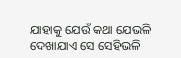ଯାହାକୁ ଯେଉଁ କଥା ଯେଭଳି ଦେଖାଯାଏ ସେ ସେହିଭଳି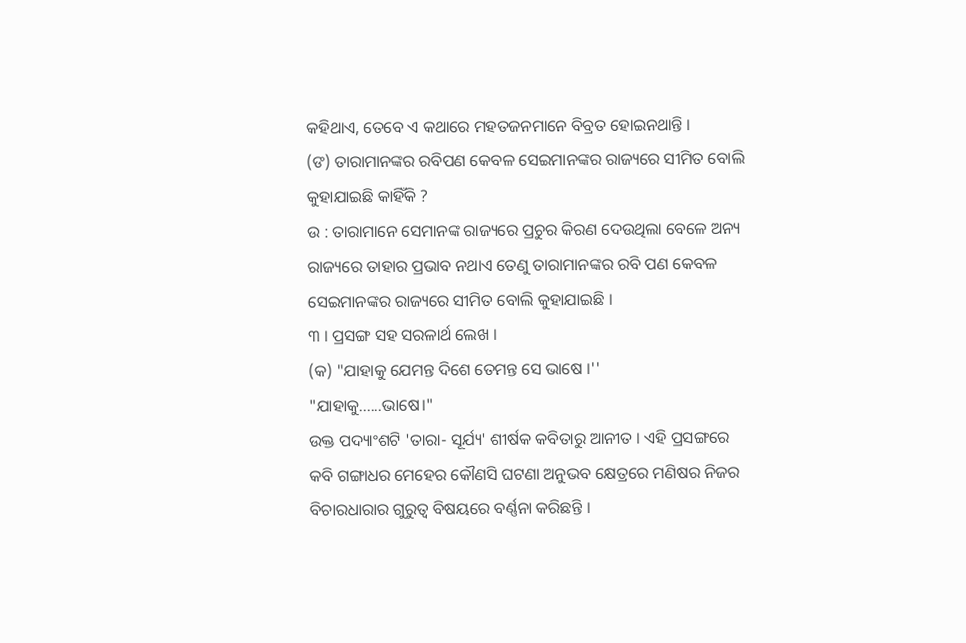କହିଥାଏ, ତେବେ ଏ କଥାରେ ମହତଜନମାନେ ବିବ୍ରତ ହୋଇନଥାନ୍ତି ।
(ଙ) ତାରାମାନଙ୍କର ରବିପଣ କେବଳ ସେଇମାନଙ୍କର ରାଜ୍ୟରେ ସୀମିତ ବୋଲି କୁହାଯାଇଛି କାହିଁକି ?
ଉ : ତାରାମାନେ ସେମାନଙ୍କ ରାଜ୍ୟରେ ପ୍ରଚୁର କିରଣ ଦେଉଥିଲା ବେଳେ ଅନ୍ୟ ରାଜ୍ୟରେ ତାହାର ପ୍ରଭାବ ନଥାଏ ତେଣୁ ତାରାମାନଙ୍କର ରବି ପଣ କେବଳ ସେଇମାନଙ୍କର ରାଜ୍ୟରେ ସୀମିତ ବୋଲି କୁହାଯାଇଛି ।
୩ । ପ୍ରସଙ୍ଗ ସହ ସରଳାର୍ଥ ଲେଖ ।
(କ) "ଯାହାକୁ ଯେମନ୍ତ ଦିଶେ ତେମନ୍ତ ସେ ଭାଷେ ।''
"ଯାହାକୁ......ଭାଷେ।"
ଉକ୍ତ ପଦ୍ୟାଂଶଟି 'ତାରା- ସୂର୍ଯ୍ୟ' ଶୀର୍ଷକ କବିତାରୁ ଆନୀତ । ଏହି ପ୍ରସଙ୍ଗରେ କବି ଗଙ୍ଗାଧର ମେହେର କୌଣସି ଘଟଣା ଅନୁଭବ କ୍ଷେତ୍ରରେ ମଣିଷର ନିଜର ବିଚାରଧାରାର ଗୁରୁତ୍ବ ବିଷୟରେ ବର୍ଣ୍ଣନା କରିଛନ୍ତି ।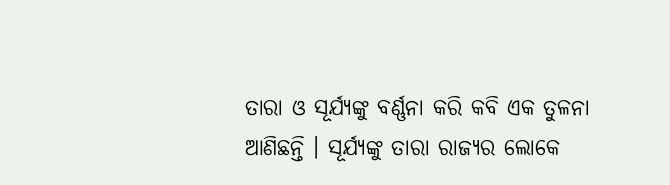ତାରା ଓ ସୂର୍ଯ୍ୟଙ୍କୁ ବର୍ଣ୍ଣନା କରି କବି ଏକ ତୁଳନା ଆଣିଛନ୍ତି । ସୂର୍ଯ୍ୟଙ୍କୁ ତାରା ରାଜ୍ୟର ଲୋକେ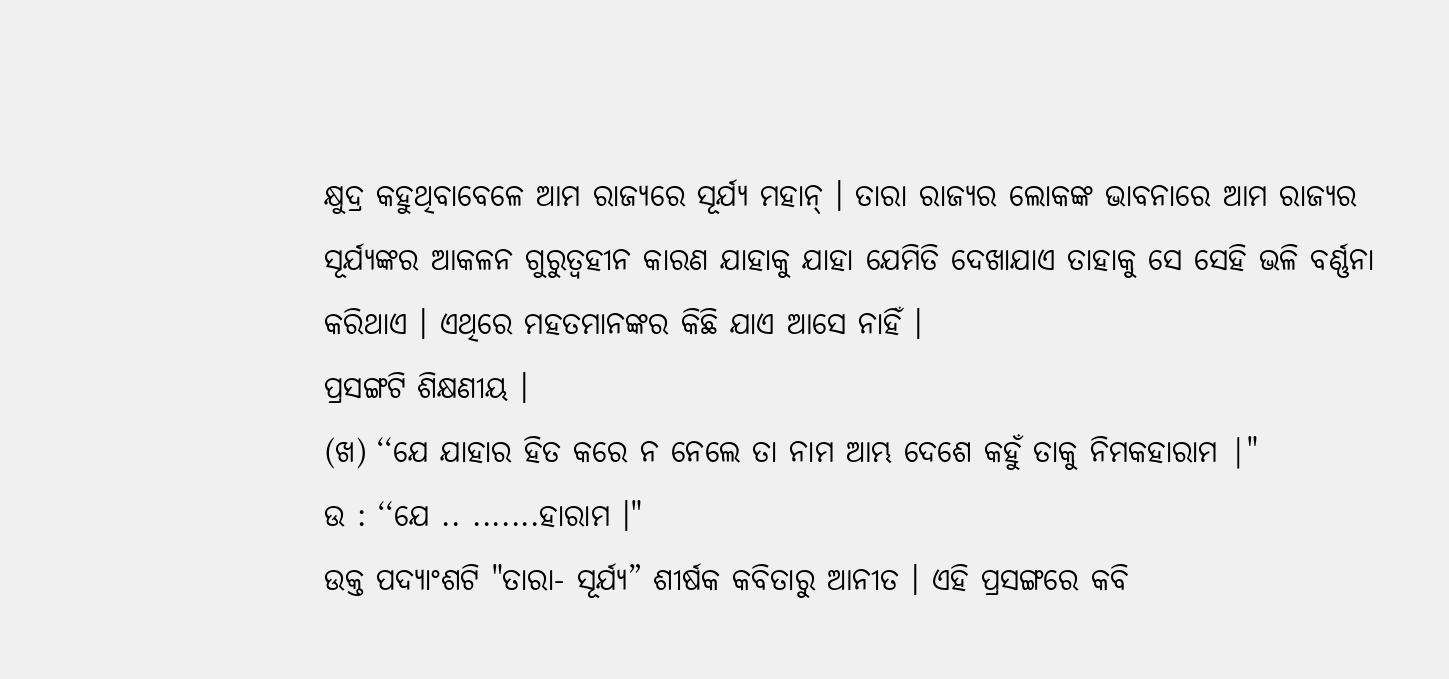କ୍ଷୁଦ୍ର କହୁଥିବାବେଳେ ଆମ ରାଜ୍ୟରେ ସୂର୍ଯ୍ୟ ମହାନ୍ । ତାରା ରାଜ୍ୟର ଲୋକଙ୍କ ଭାବନାରେ ଆମ ରାଜ୍ୟର ସୂର୍ଯ୍ୟଙ୍କର ଆକଳନ ଗୁରୁତ୍ବହୀନ କାରଣ ଯାହାକୁ ଯାହା ଯେମିତି ଦେଖାଯାଏ ତାହାକୁ ସେ ସେହି ଭଳି ବର୍ଣ୍ଣନା କରିଥାଏ । ଏଥିରେ ମହତମାନଙ୍କର କିଛି ଯାଏ ଆସେ ନାହିଁ ।
ପ୍ରସଙ୍ଗଟି ଶିକ୍ଷଣୀୟ ।
(ଖ) ‘‘ଯେ ଯାହାର ହିତ କରେ ନ ନେଲେ ତା ନାମ ଆମ୍ଭ ଦେଶେ କହୁଁ ତାକୁ ନିମକହାରାମ |"
ଉ : ‘‘ଯେ .. .......ହାରାମ ।"
ଉକ୍ତ ପଦ୍ୟାଂଶଟି "ତାରା- ସୂର୍ଯ୍ୟ” ଶୀର୍ଷକ କବିତାରୁ ଆନୀତ । ଏହି ପ୍ରସଙ୍ଗରେ କବି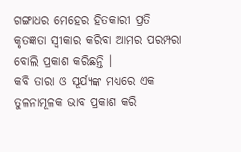ଗଙ୍ଗାଧର ମେହେର ହିତକାରୀ ପ୍ରତି କୃତଜ୍ଞତା ସ୍ୱୀକାର କରିବା ଆମର ପରମ୍ପରା ବୋଲି ପ୍ରକାଶ କରିଛନ୍ତି ।
କବି ତାରା ଓ ସୂର୍ଯ୍ୟଙ୍କ ମଧ୍ୟରେ ଏକ ତୁଳନାମୂଳକ ଭାବ ପ୍ରକାଶ କରି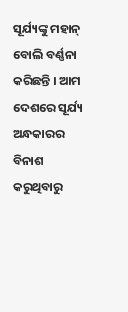ସୂର୍ଯ୍ୟଙ୍କୁ ମହାନ୍ ବୋଲି ବର୍ଣ୍ଣନା କରିଛନ୍ତି । ଆମ ଦେଶରେ ସୂର୍ଯ୍ୟ ଅନ୍ଧକାରର ବିନାଶ କରୁଥିବାରୁ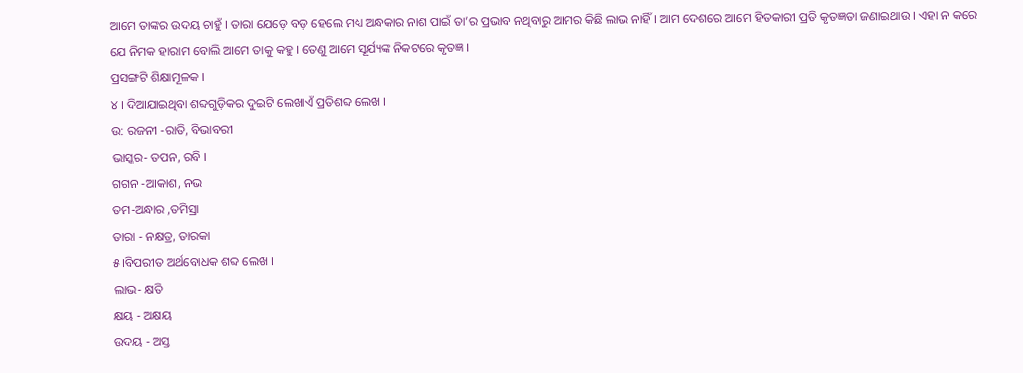ଆମେ ତାଙ୍କର ଉଦୟ ଚାହୁଁ । ତାରା ଯେଡ଼େ ବଡ଼ ହେଲେ ମଧ୍ୟ ଅନ୍ଧକାର ନାଶ ପାଇଁ ତା’ର ପ୍ରଭାବ ନଥିବାରୁ ଆମର କିଛି ଲାଭ ନାହିଁ । ଆମ ଦେଶରେ ଆମେ ହିତକାରୀ ପ୍ରତି କୃତଜ୍ଞତା ଜଣାଇଥାଉ । ଏହା ନ କରେ ଯେ ନିମକ ହାରାମ ବୋଲି ଆମେ ତାକୁ କହୁ । ତେଣୁ ଆମେ ସୂର୍ଯ୍ୟଙ୍କ ନିକଟରେ କୃତଜ୍ଞ ।
ପ୍ରସଙ୍ଗଟି ଶିକ୍ଷାମୂଳକ ।
୪ । ଦିଆଯାଇଥିବା ଶବ୍ଦଗୁଡ଼ିକର ଦୁଇଟି ଲେଖାଏଁ ପ୍ରତିଶବ୍ଦ ଲେଖ ।
ଉ: ରଜନୀ -ରାତି, ବିଭାବରୀ
ଭାସ୍କର- ତପନ, ରବି ।
ଗଗନ -ଆକାଶ, ନଭ
ତମ-ଅନ୍ଧାର ,ତମିସ୍ରା
ତାରା - ନକ୍ଷତ୍ର, ତାରକା
୫।ବିପରୀତ ଅର୍ଥବୋଧକ ଶବ୍ଦ ଲେଖ ।
ଲାଭ- କ୍ଷତି
କ୍ଷୟ - ଅକ୍ଷୟ
ଉଦୟ - ଅସ୍ତ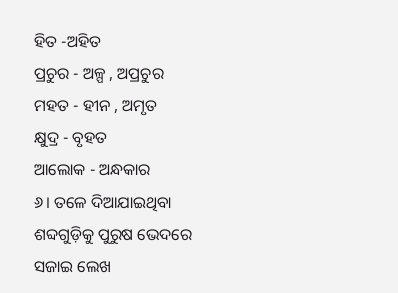ହିତ -ଅହିତ
ପ୍ରଚୁର - ଅଳ୍ପ , ଅପ୍ରଚୁର
ମହତ - ହୀନ , ଅମୃତ
କ୍ଷୁଦ୍ର - ବୃହତ
ଆଲୋକ - ଅନ୍ଧକାର
୬। ତଳେ ଦିଆଯାଇଥିବା ଶବ୍ଦଗୁଡ଼ିକୁ ପୁରୁଷ ଭେଦରେ ସଜାଇ ଲେଖ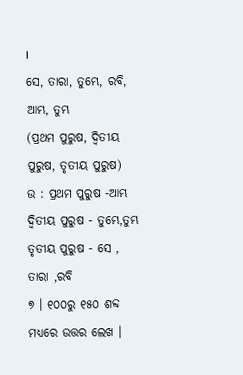।
ସେ, ତାରା, ତୁମ୍ଭେ, ରବି, ଆମ୍ଭ, ତୁମ୍ଭ
(ପ୍ରଥମ ପୁରୁଷ, ଦ୍ବିତୀୟ ପୁରୁଷ, ତୃତୀୟ ପୁରୁଷ)
ଉ : ପ୍ରଥମ ପୁରୁଷ -ଆମ୍ଭ
ଦ୍ବିତୀୟ ପୁରୁଷ - ତୁମ୍ଭେ,ତୁମ୍ଭ
ତୃତୀୟ ପୁରୁଷ - ସେ , ତାରା ,ରବି
୭ । ୧୦୦ରୁ ୧୫୦ ଶବ୍ଦ ମଧ୍ୟରେ ଉତ୍ତର ଲେଖ ।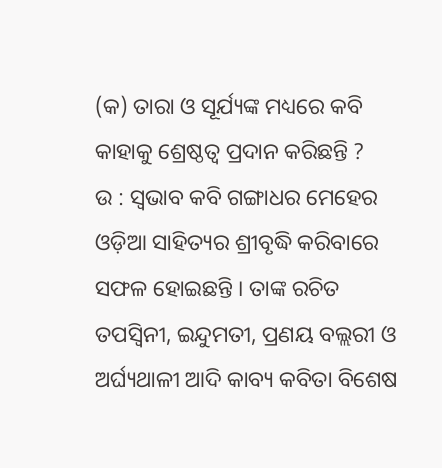(କ) ତାରା ଓ ସୂର୍ଯ୍ୟଙ୍କ ମଧ୍ୟରେ କବି କାହାକୁ ଶ୍ରେଷ୍ଠତ୍ବ ପ୍ରଦାନ କରିଛନ୍ତି ?
ଉ : ସ୍ବଭାବ କବି ଗଙ୍ଗାଧର ମେହେର ଓଡ଼ିଆ ସାହିତ୍ୟର ଶ୍ରୀବୃଦ୍ଧି କରିବାରେ ସଫଳ ହୋଇଛନ୍ତି । ତାଙ୍କ ରଚିତ ତପସ୍ବିନୀ, ଇନ୍ଦୁମତୀ, ପ୍ରଣୟ ବଲ୍ଲରୀ ଓ ଅର୍ଘ୍ୟଥାଳୀ ଆଦି କାବ୍ୟ କବିତା ବିଶେଷ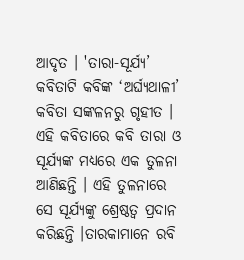ଆଦୃତ । 'ତାରା-ସୂର୍ଯ୍ୟ’ କବିତାଟି କବିଙ୍କ ‘ଅର୍ଘ୍ୟଥାଳୀ’ କବିତା ସଙ୍କଳନରୁ ଗୃହୀତ । ଏହି କବିତାରେ କବି ତାରା ଓ ସୂର୍ଯ୍ୟଙ୍କ ମଧ୍ୟରେ ଏକ ତୁଳନା ଆଣିଛନ୍ତି । ଏହି ତୁଳନାରେ ସେ ସୂର୍ଯ୍ୟଙ୍କୁ ଶ୍ରେଷ୍ଠତ୍ୱ ପ୍ରଦାନ କରିଛନ୍ତି ।ତାରକାମାନେ ରବି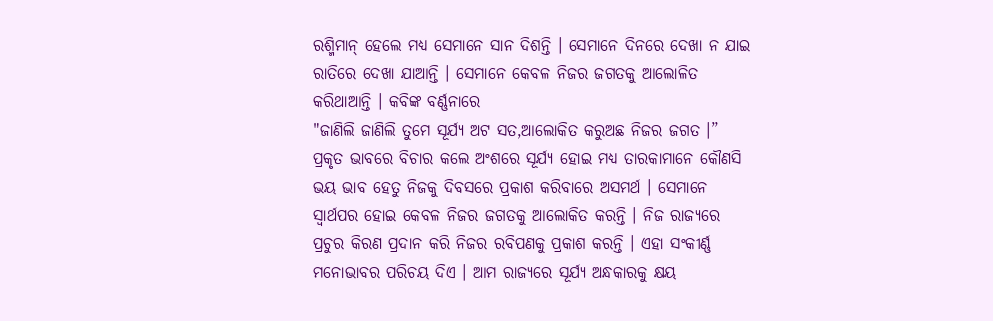ରଶ୍ମିମାନ୍ ହେଲେ ମଧ୍ୟ ସେମାନେ ସାନ ଦିଶନ୍ତି । ସେମାନେ ଦିନରେ ଦେଖା ନ ଯାଇ ରାତିରେ ଦେଖା ଯାଆନ୍ତି । ସେମାନେ କେବଳ ନିଜର ଜଗତକୁ ଆଲୋଳିତ କରିଥାଆନ୍ତି । କବିଙ୍କ ବର୍ଣ୍ଣନାରେ
"ଜାଣିଲି ଜାଣିଲି ତୁମେ ସୂର୍ଯ୍ୟ ଅଟ ସତ,ଆଲୋକିତ କରୁଅଛ ନିଜର ଜଗତ ।”
ପ୍ରକୃତ ଭାବରେ ବିଚାର କଲେ ଅଂଶରେ ସୂର୍ଯ୍ୟ ହୋଇ ମଧ୍ୟ ତାରକାମାନେ କୌଣସି ଭୟ ଭାବ ହେତୁ ନିଜକୁ ଦିବସରେ ପ୍ରକାଶ କରିବାରେ ଅସମର୍ଥ । ସେମାନେ ସ୍ବାର୍ଥପର ହୋଇ କେବଳ ନିଜର ଜଗତକୁ ଆଲୋକିତ କରନ୍ତି । ନିଜ ରାଜ୍ୟରେ ପ୍ରଚୁର କିରଣ ପ୍ରଦାନ କରି ନିଜର ରବିପଣକୁ ପ୍ରକାଶ କରନ୍ତି । ଏହା ସଂକୀର୍ଣ୍ଣ ମନୋଭାବର ପରିଚୟ ଦିଏ । ଆମ ରାଜ୍ୟରେ ସୂର୍ଯ୍ୟ ଅନ୍ଧକାରକୁ କ୍ଷୟ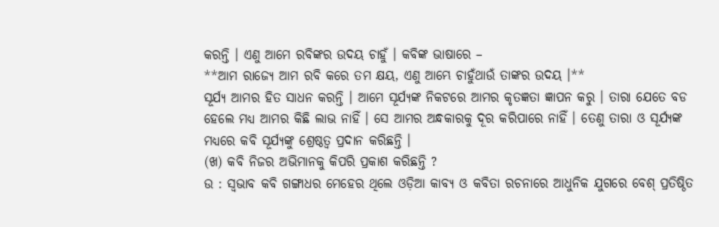କରନ୍ତି । ଏଣୁ ଆମେ ରବିଙ୍କର ଉଦୟ ଚାହୁଁ । କବିଙ୍କ ଭାଷାରେ –
**ଆମ ରାଜ୍ୟେ ଆମ ରବି କରେ ତମ କ୍ଷୟ, ଏଣୁ ଆମ୍ଭେ ଚାହୁଁଥାଉଁ ତାଙ୍କର ଉଦୟ ।**
ସୂର୍ଯ୍ୟ ଆମର ହିତ ସାଧନ କରନ୍ତି । ଆମେ ସୂର୍ଯ୍ୟଙ୍କ ନିକଟରେ ଆମର କୃତଜ୍ଞତା ଜ୍ଞାପନ କରୁ । ତାରା ଯେତେ ବଡ ହେଲେ ମଧ୍ୟ ଆମର କିଛି ଲାଭ ନାହିଁ । ସେ ଆମର ଅନ୍ଧକାରକୁ ଦୂର କରିପାରେ ନାହିଁ । ତେଣୁ ତାରା ଓ ସୂର୍ଯ୍ୟଙ୍କ ମଧ୍ୟରେ କବି ସୂର୍ଯ୍ୟଙ୍କୁ ଶ୍ରେଷ୍ଠତ୍ବ ପ୍ରଦାନ କରିଛନ୍ତି ।
(ଖ) କବି ନିଜର ଅଭିମାନକୁ କିପରି ପ୍ରକାଶ କରିଛନ୍ତି ?
ଉ : ସ୍ବଭାବ କବି ଗଙ୍ଗାଧର ମେହେର ଥିଲେ ଓଡ଼ିଆ କାବ୍ୟ ଓ କବିତା ରଚନାରେ ଆଧୁନିକ ଯୁଗରେ ବେଶ୍ ପ୍ରତିଷ୍ଠିତ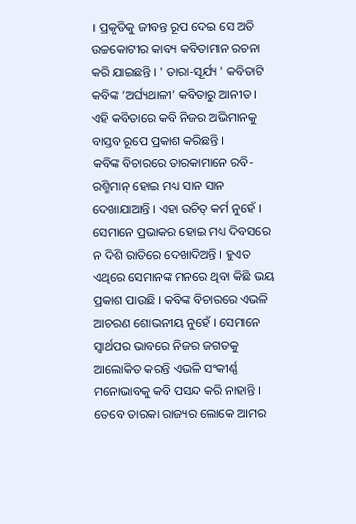। ପ୍ରକୃତିକୁ ଜୀବନ୍ତ ରୂପ ଦେଇ ସେ ଅତି ଉଚ୍ଚକୋଟୀର କାବ୍ୟ କବିତାମାନ ରଚନା କରି ଯାଇଛନ୍ତି । ' ତାରା-ସୂର୍ଯ୍ୟ ' କବିତାଟି କବିଙ୍କ ‘ଅର୍ଘ୍ୟଥାଳୀ’ କବିତାରୁ ଆନୀତ । ଏହି କବିତାରେ କବି ନିଜର ଅଭିମାନକୁ ବାସ୍ତବ ରୂପେ ପ୍ରକାଶ କରିଛନ୍ତି ।
କବିଙ୍କ ବିଚାରରେ ତାରକାମାନେ ରବି-ରଶ୍ମିମାନ୍ ହୋଇ ମଧ୍ୟ ସାନ ସାନ ଦେଖାଯାଆନ୍ତି । ଏହା ଉଚିତ୍ କର୍ମ ନୁହେଁ । ସେମାନେ ପ୍ରଭାକର ହୋଇ ମଧ୍ୟ ଦିବସରେ ନ ଦିଶି ରାତିରେ ଦେଖାଦିଅନ୍ତି । ହୁଏତ ଏଥିରେ ସେମାନଙ୍କ ମନରେ ଥିବା କିଛି ଭୟ ପ୍ରକାଶ ପାଉଛି । କବିଙ୍କ ବିଚାରରେ ଏଭଳି ଆଚରଣ ଶୋଭନୀୟ ନୁହେଁ । ସେମାନେ ସ୍ୱାର୍ଥପର ଭାବରେ ନିଜର ଜଗତକୁ ଆଲୋକିତ କରନ୍ତି ଏଭଳି ସଂକୀର୍ଣ୍ଣ ମନୋଭାବକୁ କବି ପସନ୍ଦ କରି ନାହାନ୍ତି । ତେବେ ତାରକା ରାଜ୍ୟର ଲୋକେ ଆମର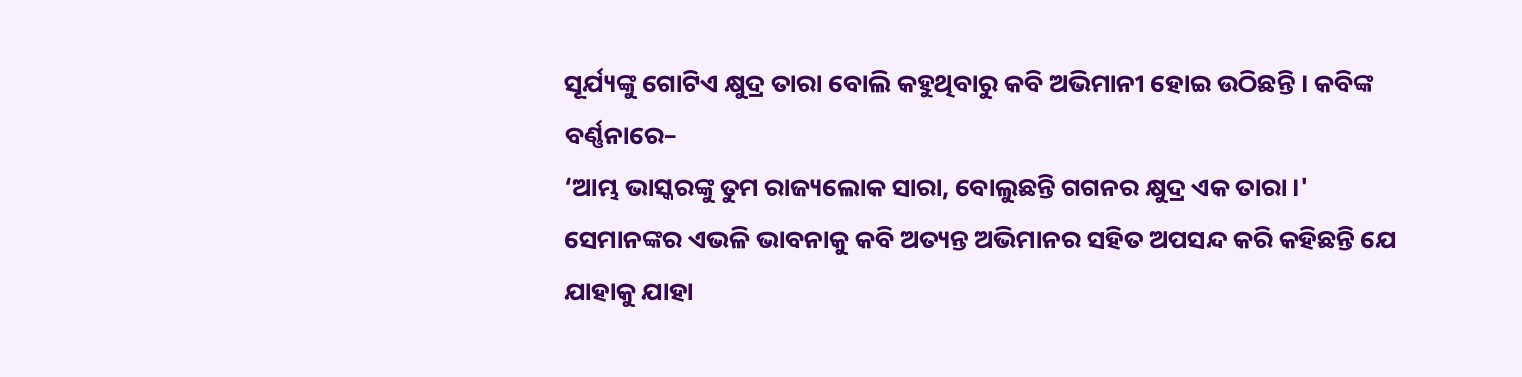ସୂର୍ଯ୍ୟଙ୍କୁ ଗୋଟିଏ କ୍ଷୁଦ୍ର ତାରା ବୋଲି କହୁଥିବାରୁ କବି ଅଭିମାନୀ ହୋଇ ଉଠିଛନ୍ତି । କବିଙ୍କ ବର୍ଣ୍ଣନାରେ–
‘ଆମ୍ଭ ଭାସ୍କରଙ୍କୁ ତୁମ ରାଜ୍ୟଲୋକ ସାରା, ବୋଲୁଛନ୍ତି ଗଗନର କ୍ଷୁଦ୍ର ଏକ ତାରା ।'
ସେମାନଙ୍କର ଏଭଳି ଭାବନାକୁ କବି ଅତ୍ୟନ୍ତ ଅଭିମାନର ସହିତ ଅପସନ୍ଦ କରି କହିଛନ୍ତି ଯେ
ଯାହାକୁ ଯାହା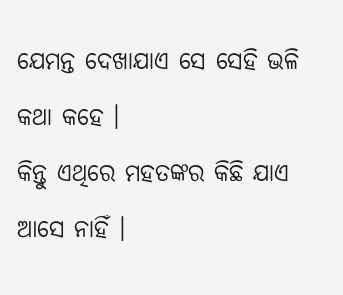ଯେମନ୍ତ ଦେଖାଯାଏ ସେ ସେହି ଭଳି କଥା କହେ ।
କିନ୍ତୁ ଏଥିରେ ମହତଙ୍କର କିଛି ଯାଏ ଆସେ ନାହିଁ ।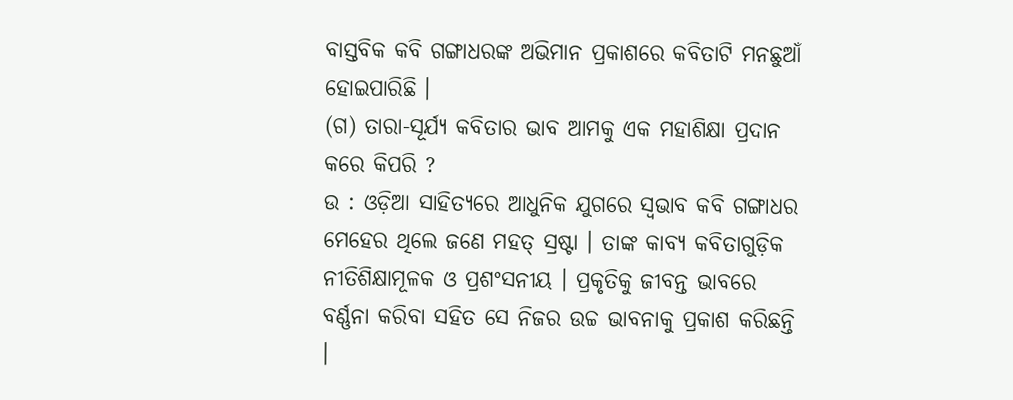ବାସ୍ତବିକ କବି ଗଙ୍ଗାଧରଙ୍କ ଅଭିମାନ ପ୍ରକାଶରେ କବିତାଟି ମନଛୁଆଁ ହୋଇପାରିଛି ।
(ଗ) ତାରା-ସୂର୍ଯ୍ୟ କବିତାର ଭାବ ଆମକୁ ଏକ ମହାଶିକ୍ଷା ପ୍ରଦାନ କରେ କିପରି ?
ଉ : ଓଡ଼ିଆ ସାହିତ୍ୟରେ ଆଧୁନିକ ଯୁଗରେ ସ୍ବଭାବ କବି ଗଙ୍ଗାଧର ମେହେର ଥିଲେ ଜଣେ ମହତ୍ ସ୍ରଷ୍ଟା । ତାଙ୍କ କାବ୍ୟ କବିତାଗୁଡ଼ିକ ନୀତିଶିକ୍ଷାମୂଳକ ଓ ପ୍ରଶଂସନୀୟ । ପ୍ରକୃତିକୁ ଜୀବନ୍ତ ଭାବରେ ବର୍ଣ୍ଣନା କରିବା ସହିତ ସେ ନିଜର ଉଚ୍ଚ ଭାବନାକୁ ପ୍ରକାଶ କରିଛନ୍ତି ।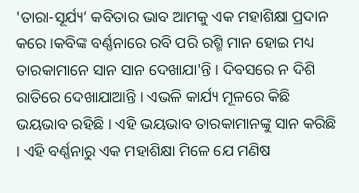'ତାରା-ସୂର୍ଯ୍ୟ’ କବିତାର ଭାବ ଆମକୁ ଏକ ମହାଶିକ୍ଷା ପ୍ରଦାନ କରେ ।କବିଙ୍କ ବର୍ଣ୍ଣନାରେ ରବି ପରି ରଶ୍ମି ମାନ ହୋଇ ମଧ୍ୟ ତାରକାମାନେ ସାନ ସାନ ଦେଖାଯା'ନ୍ତି । ଦିବସରେ ନ ଦିଶି ରାତିରେ ଦେଖାଯାଆନ୍ତି । ଏଭଳି କାର୍ଯ୍ୟ ମୂଳରେ କିଛି ଭୟଭାବ ରହିଛି । ଏହି ଭୟଭାବ ତାରକାମାନଙ୍କୁ ସାନ କରିଛି । ଏହି ବର୍ଣ୍ଣନାରୁ ଏକ ମହାଶିକ୍ଷା ମିଳେ ଯେ ମଣିଷ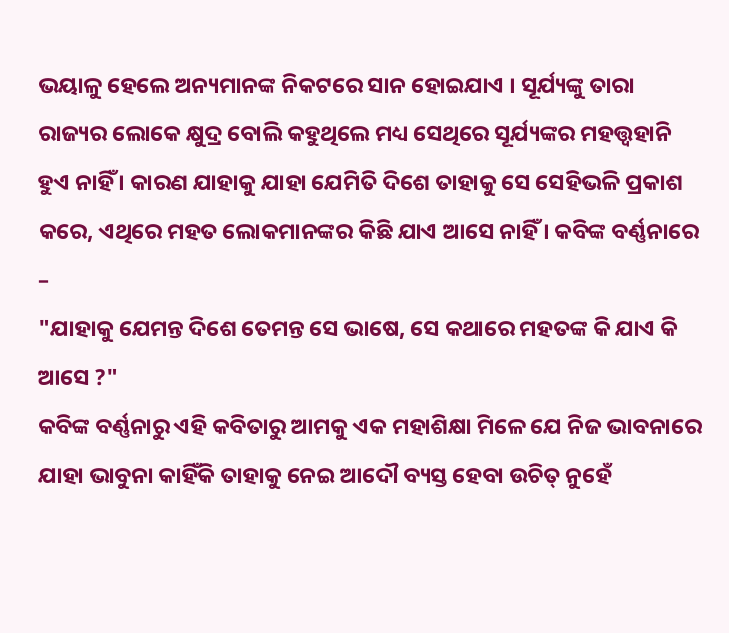ଭୟାଳୁ ହେଲେ ଅନ୍ୟମାନଙ୍କ ନିକଟରେ ସାନ ହୋଇଯାଏ । ସୂର୍ଯ୍ୟଙ୍କୁ ତାରା ରାଜ୍ୟର ଲୋକେ କ୍ଷୁଦ୍ର ବୋଲି କହୁଥିଲେ ମଧ୍ୟ ସେଥିରେ ସୂର୍ଯ୍ୟଙ୍କର ମହତ୍ତ୍ୱହାନି ହୁଏ ନାହିଁ । କାରଣ ଯାହାକୁ ଯାହା ଯେମିତି ଦିଶେ ତାହାକୁ ସେ ସେହିଭଳି ପ୍ରକାଶ କରେ, ଏଥିରେ ମହତ ଲୋକମାନଙ୍କର କିଛି ଯାଏ ଆସେ ନାହିଁ । କବିଙ୍କ ବର୍ଣ୍ଣନାରେ –
"ଯାହାକୁ ଯେମନ୍ତ ଦିଶେ ତେମନ୍ତ ସେ ଭାଷେ, ସେ କଥାରେ ମହତଙ୍କ କି ଯାଏ କି ଆସେ ?"
କବିଙ୍କ ବର୍ଣ୍ଣନାରୁ ଏହି କବିତାରୁ ଆମକୁ ଏକ ମହାଶିକ୍ଷା ମିଳେ ଯେ ନିଜ ଭାବନାରେ ଯାହା ଭାବୁନା କାହିଁକି ତାହାକୁ ନେଇ ଆଦୌ ବ୍ୟସ୍ତ ହେବା ଉଚିତ୍ ନୁହେଁ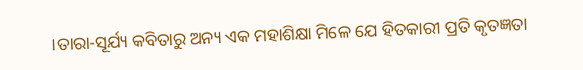।ତାରା-ସୂର୍ଯ୍ୟ କବିତାରୁ ଅନ୍ୟ ଏକ ମହାଶିକ୍ଷା ମିଳେ ଯେ ହିତକାରୀ ପ୍ରତି କୃତଜ୍ଞତା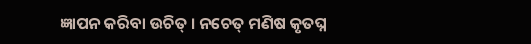ଜ୍ଞାପନ କରିବା ଉଚିତ୍ । ନଚେତ୍ ମଣିଷ କୃତଘ୍ନ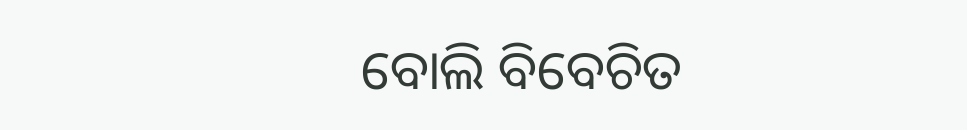ବୋଲି ବିବେଚିତ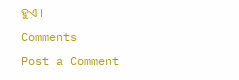ହୁଏ ।
Comments
Post a Comment